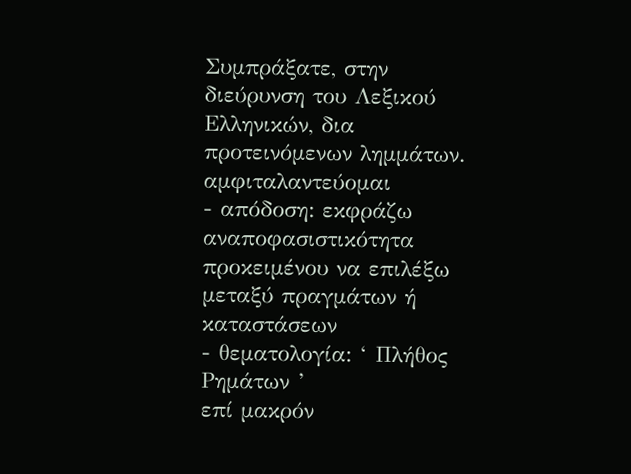Συμπράξατε, στην διεύρυνση του Λεξικού Ελληνικών, δια προτεινόμενων λημμάτων.
αμφιταλαντεύομαι
- απόδοση: εκφράζω αναποφασιστικότητα προκειμένου να επιλέξω μεταξύ πραγμάτων ή καταστάσεων
- θεματολογία: ‘ Πλήθος Ρημάτων ’
επί μακρόν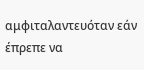αμφιταλαντευόταν εάν έπρεπε να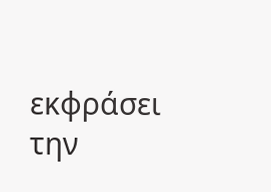εκφράσει την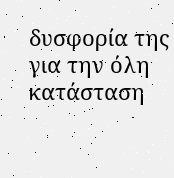δυσφορία της για την όλη κατάσταση